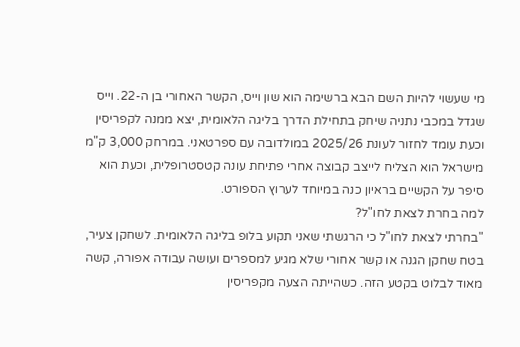מי שעשוי להיות השם הבא ברשימה הוא שון וייס, הקשר האחורי בן ה-22. וייס שגדל במכבי נתניה שיחק בתחילת הדרך בליגה הלאומית, יצא ממנה לקפריסין וכעת עומד לחזור לעונת 2025/26 במולדובה עם ספרטאני. במרחק 3,000 ק"מ מישראל הוא הצליח לייצב קבוצה אחרי פתיחת עונה קטסטרופלית, וכעת הוא סיפר על הקשיים בראיון כנה במיוחד לערוץ הספורט.
למה בחרת לצאת לחו"ל?
"בחרתי לצאת לחו"ל כי הרגשתי שאני תקוע בלופ בליגה הלאומית. לשחקן צעיר, בטח שחקן הגנה או קשר אחורי שלא מגיע למספרים ועושה עבודה אפורה, קשה מאוד לבלוט בקטע הזה. כשהייתה הצעה מקפריסין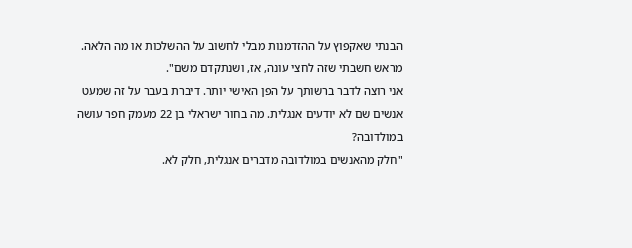הבנתי שאקפוץ על ההזדמנות מבלי לחשוב על ההשלכות או מה הלאה. מראש חשבתי שזה לחצי עונה, אז, ושנתקדם משם".
אני רוצה לדבר ברשותך על הפן האישי יותר. דיברת בעבר על זה שמעט אנשים שם לא יודעים אנגלית. מה בחור ישראלי בן 22 מעמק חפר עושה במולדובה?
"חלק מהאנשים במולדובה מדברים אנגלית, חלק לא.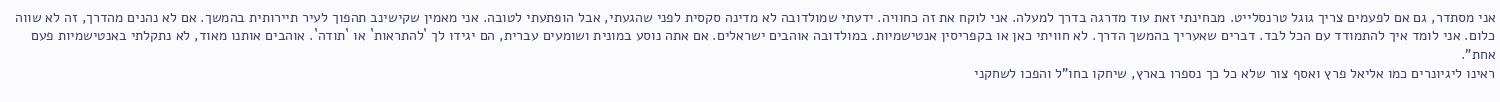אני מסתדר, גם אם לפעמים צריך גוגל טרנסלייט. מבחינתי זאת עוד מדרגה בדרך למעלה. אני לוקח את זה כחוויה. ידעתי שמולדובה לא מדינה סקסית לפני שהגעתי, אבל הופתעתי לטובה. אני מאמין שקישינב תהפוך לעיר תיירותית בהמשך. אם לא נהנים מהדרך, זה לא שווה כלום. אני לומד איך להתמודד עם הכל לבד. דברים שאעריך בהמשך הדרך. לא חוויתי כאן או בקפריסין אנטישמיות. במולדובה אוהבים ישראלים. אם אתה נוסע במונית ושומעים עברית, הם יגידו לך `להתראות` או `תודה`. אוהבים אותנו מאוד, לא נתקלתי באנטישמיות פעם אחת".
ראינו ליגיונרים כמו אליאל פרץ ואסף צור שלא כל כך נספרו בארץ, שיחקו בחו"ל והפכו לשחקני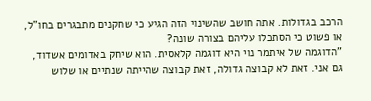הרכב בגדולות. אתה חושב שהשינוי הזה הגיע כי שחקנים מתבגרים בחו"ל, או פשוט כי הסתכלו עליהם בצורה שונה?
"הדוגמה של איתמר נוי היא דוגמה קלאסית. הוא שיחק באדומים אשדוד, גם אני. זאת לא קבוצה גדולה, זאת קבוצה שהייתה שנתיים או שלוש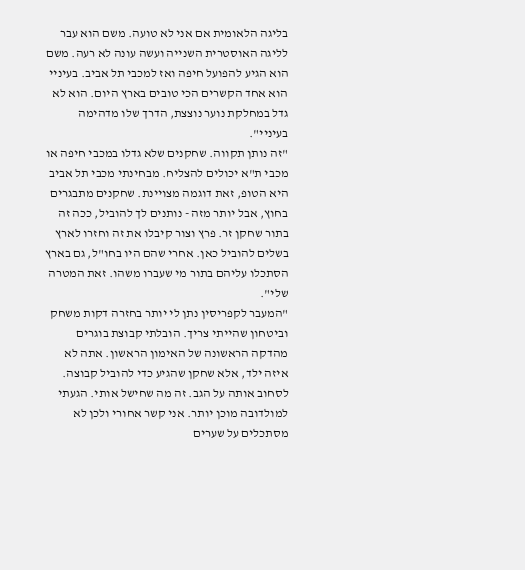בליגה הלאומית אם אני לא טועה. משם הוא עבר לליגה האוסטרית השנייה ועשה עונה לא רעה. משם הוא הגיע להפועל חיפה ואז למכבי תל אביב. בעיניי הוא אחד הקשרים הכי טובים בארץ היום. הוא לא גדל במחלקת נוער נוצצת, הדרך שלו מדהימה בעיניי".
"זה נותן תקווה. שחקנים שלא גדלו במכבי חיפה או מכבי ת"א יכולים להצליח. מבחינתי מכבי תל אביב היא הטופ, זאת דוגמה מצויינת. שחקנים מתבגרים בחוץ, אבל יותר מזה - נותנים לך להוביל, ככה זה בתור שחקן זר. פרץ וצור קיבלו את זה וחזרו לארץ בשלים להוביל כאן. אחרי שהם היו בחו"ל, גם בארץ הסתכלו עליהם בתור מי שעברו משהו. זאת המטרה שלי".
"המעבר לקפריסין נתן לי יותר בחזרה דקות משחק וביטחון שהייתי צריך. הובלתי קבוצת בוגרים מהדקה הראשונה של האימון הראשון. אתה לא איזה ילד, אלא שחקן שהגיע כדי להוביל קבוצה. לסחוב אותה על הגב. זה מה שחישל אותי. הגעתי למולדובה מוכן יותר. אני קשר אחורי ולכן לא מסתכלים על שערים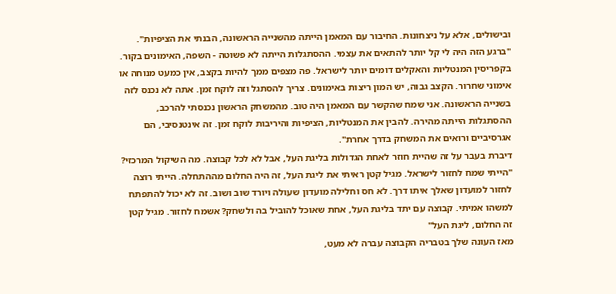ובישולים, אלא על ניצחונות. החיבור עם המאמן הייתה מהשנייה הראשונה, הבנתי את הציפיות".
"ברגע הזה היה לי קל יותר להתאים את עצמי. ההסתגלות הייתה לא פשוטה - השפה, האימונים בקור. בקפריסין המנטליות והאקלים דומים יותר לישראל. פה מצפים ממך להיות בקצב, אין כמעט מנוחה או אימוני שחרור. הקצב גבוה, יש המון ריצות באימונים. צריך להסתגל וזה לוקח זמן. אתה לא נכנס לזה בשנייה הראשונה. אני שמח שהקשר עם המאמן היה טוב. מהמשחק הראשון נכנסתי להרכב, ההסתגלות הייתה מהירה. להבין את המנטליות, הציפיות והיריבות לוקח זמן. זה אינטנסיבי, הם אגרסיביים ורואים את המשחק בדרך אחרת".
דיברת בעבר על זה שהיית חוזר לאחת הגדולות בליגת העל, אבל לא לכל קבוצה. מה השיקול המרכזי?
"הייתי שמח לחזור לישראל. מגיל קטן ראיתי את ליגת העל, זה היה החלום מההתחלה. הייתי רוצה לחזור למועדון שאלך איתו דרך. לא חס וחלילה מועדון שעולה ויורד שוב ושוב. זה לא יכול להתפתח למשהו אמיתי. קבוצה עם יתד בליגת העל, אחת שאוכל להוביל בה ולשחק? אשמח לחזור. מגיל קטן זה החלום, ליגת העל"
מאז העונה שלך בטבריה הקבוצה עברה לא מעט,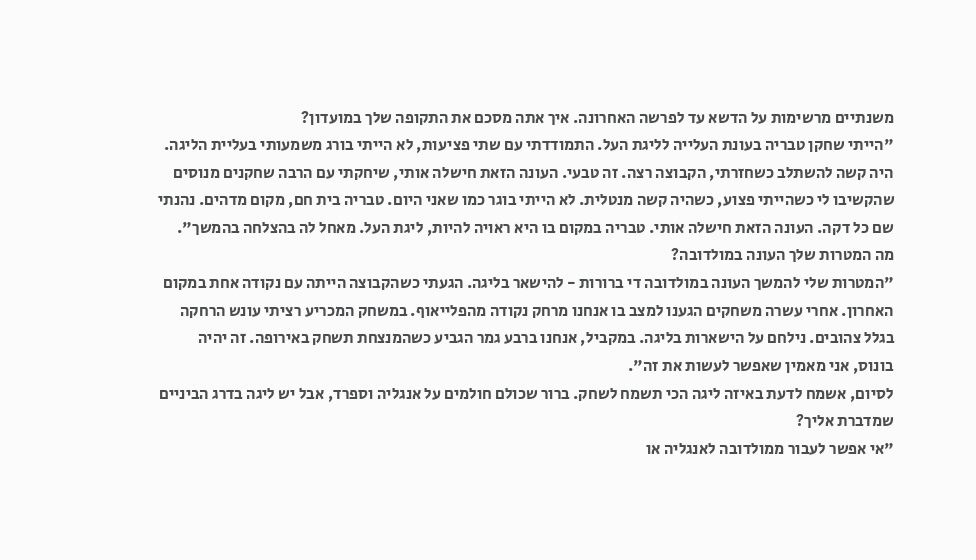משנתיים מרשימות על הדשא עד לפרשה האחרונה. איך אתה מסכם את התקופה שלך במועדון?
"הייתי שחקן טבריה בעונת העלייה לליגת העל. התמודדתי עם שתי פציעות, לא הייתי בורג משמעותי בעליית הליגה. היה קשה להשתלב כשחזרתי, הקבוצה רצה. זה טבעי. העונה הזאת חישלה אותי, שיחקתי עם הרבה שחקנים מנוסים שהקשיבו לי כשהייתי פצוע, כשהיה קשה מנטלית. לא הייתי בוגר כמו שאני היום. טבריה בית חם, מקום מדהים. נהנתי שם כל דקה. העונה הזאת חישלה אותי. טבריה במקום בו היא ראויה להיות, ליגת העל. מאחל לה בהצלחה בהמשך".
מה המטרות שלך העונה במולדובה?
"המטרות שלי להמשך העונה במולדובה די ברורות - להישאר בליגה. הגעתי כשהקבוצה הייתה עם נקודה אחת במקום האחרון. אחרי עשרה משחקים הגענו למצב בו אנחנו מרחק נקודה מהפלייאוף. במשחק המכריע רציתי עונש הרחקה בגלל צהובים. נילחם על הישארות בליגה. במקביל, אנחנו ברבע גמר הגביע כשהמנצחת תשחק באירופה. זה יהיה בונוס, אני מאמין שאפשר לעשות את זה".
לסיום, אשמח לדעת באיזה ליגה הכי תשמח לשחק. ברור שכולם חולמים על אנגליה וספרד, אבל יש ליגה בדרג הביניים שמדברת אליך?
"אי אפשר לעבור ממולדובה לאנגליה או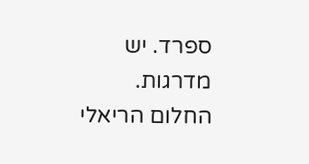ספרד. יש מדרגות. החלום הריאלי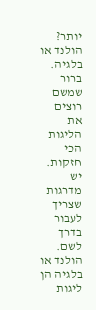יותר? הולנד או בלגיה. ברור שמשם רוצים את הליגות הכי חזקות. יש מדרגות שצריך לעבור בדרך לשם. הולנד או בלגיה הן ליגות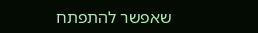שאפשר להתפתח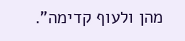מהן ולעוף קדימה".